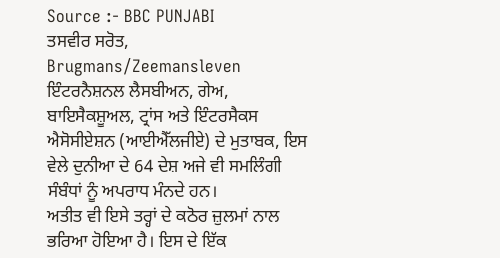Source :- BBC PUNJABI
ਤਸਵੀਰ ਸਰੋਤ, Brugmans/Zeemansleven
ਇੰਟਰਨੈਸ਼ਨਲ ਲੈਸਬੀਅਨ, ਗੇਅ, ਬਾਇਸੈਕਸ਼ੂਅਲ, ਟ੍ਰਾਂਸ ਅਤੇ ਇੰਟਰਸੈਕਸ ਐਸੋਸੀਏਸ਼ਨ (ਆਈਐੱਲਜੀਏ) ਦੇ ਮੁਤਾਬਕ, ਇਸ ਵੇਲੇ ਦੁਨੀਆ ਦੇ 64 ਦੇਸ਼ ਅਜੇ ਵੀ ਸਮਲਿੰਗੀ ਸੰਬੰਧਾਂ ਨੂੰ ਅਪਰਾਧ ਮੰਨਦੇ ਹਨ।
ਅਤੀਤ ਵੀ ਇਸੇ ਤਰ੍ਹਾਂ ਦੇ ਕਠੋਰ ਜ਼ੁਲਮਾਂ ਨਾਲ ਭਰਿਆ ਹੋਇਆ ਹੈ। ਇਸ ਦੇ ਇੱਕ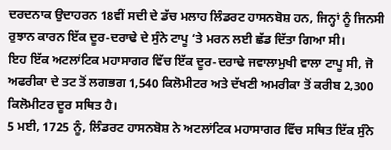ਦਰਦਨਾਕ ਉਦਾਹਰਨ 18ਵੀਂ ਸਦੀ ਦੇ ਡੱਚ ਮਲਾਹ ਲਿੰਡਰਟ ਹਾਸਨਬੋਸ਼ ਹਨ, ਜਿਨ੍ਹਾਂ ਨੂੰ ਜਿਨਸੀ ਰੁਝਾਨ ਕਾਰਨ ਇੱਕ ਦੂਰ-ਦਰਾਢੇ ਦੇ ਸੁੰਨੇ ਟਾਪੂ ‘ਤੇ ਮਰਨ ਲਈ ਛੱਡ ਦਿੱਤਾ ਗਿਆ ਸੀ।
ਇਹ ਇੱਕ ਅਟਲਾਂਟਿਕ ਮਹਾਸਾਗਰ ਵਿੱਚ ਇੱਕ ਦੂਰ-ਦਰਾਢੇ ਜਵਾਲਾਮੁਖੀ ਵਾਲਾ ਟਾਪੂ ਸੀ, ਜੋ ਅਫਰੀਕਾ ਦੇ ਤਟ ਤੋਂ ਲਗਭਗ 1,540 ਕਿਲੋਮੀਟਰ ਅਤੇ ਦੱਖਣੀ ਅਮਰੀਕਾ ਤੋਂ ਕਰੀਬ 2,300 ਕਿਲੋਮੀਟਰ ਦੂਰ ਸਥਿਤ ਹੈ।
5 ਮਈ, 1725 ਨੂੰ, ਲਿੰਡਰਟ ਹਾਸਨਬੋਸ਼ ਨੇ ਅਟਲਾਂਟਿਕ ਮਹਾਸਾਗਰ ਵਿੱਚ ਸਥਿਤ ਇੱਕ ਸੁੰਨੇ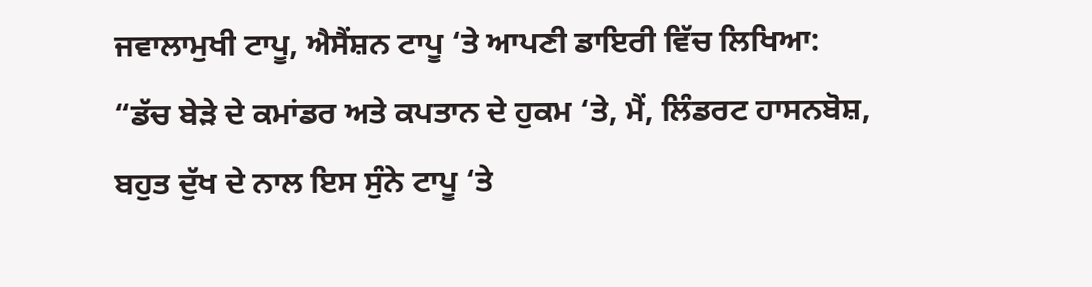ਜਵਾਲਾਮੁਖੀ ਟਾਪੂ, ਐਸੈਂਸ਼ਨ ਟਾਪੂ ‘ਤੇ ਆਪਣੀ ਡਾਇਰੀ ਵਿੱਚ ਲਿਖਿਆ:
“ਡੱਚ ਬੇੜੇ ਦੇ ਕਮਾਂਡਰ ਅਤੇ ਕਪਤਾਨ ਦੇ ਹੁਕਮ ‘ਤੇ, ਮੈਂ, ਲਿੰਡਰਟ ਹਾਸਨਬੋਸ਼, ਬਹੁਤ ਦੁੱਖ ਦੇ ਨਾਲ ਇਸ ਸੁੰਨੇ ਟਾਪੂ ‘ਤੇ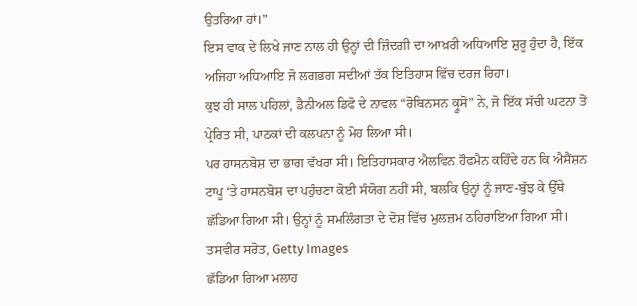ਉਤਰਿਆ ਹਾਂ।”
ਇਸ ਵਾਕ ਦੇ ਲਿਖੇ ਜਾਣ ਨਾਲ ਹੀ ਉਨ੍ਹਾਂ ਦੀ ਜ਼ਿੰਦਗੀ ਦਾ ਆਖ਼ਰੀ ਅਧਿਆਇ ਸ਼ੁਰੂ ਹੁੰਦਾ ਹੈ, ਇੱਕ ਅਜਿਹਾ ਅਧਿਆਇ ਜੋ ਲਗਭਗ ਸਦੀਆਂ ਤੱਕ ਇਤਿਹਾਸ ਵਿੱਚ ਦਰਜ ਰਿਹਾ।
ਕੁਝ ਹੀ ਸਾਲ ਪਹਿਲਾਂ, ਡੈਨੀਅਲ ਡਿਫੋ ਦੇ ਨਾਵਲ “ਰੋਬਿਨਸਨ ਕ੍ਰੂਸੋ” ਨੇ, ਜੋ ਇੱਕ ਸੱਚੀ ਘਟਨਾ ਤੋਂ ਪ੍ਰੇਰਿਤ ਸੀ, ਪਾਠਕਾਂ ਦੀ ਕਲਪਨਾ ਨੂੰ ਮੋਹ ਲਿਆ ਸੀ।
ਪਰ ਹਾਸਨਬੋਸ਼ ਦਾ ਭਾਗ ਵੱਖਰਾ ਸੀ। ਇਤਿਹਾਸਕਾਰ ਐਲਵਿਨ ਹੌਫਮੈਨ ਕਹਿੰਦੇ ਹਨ ਕਿ ਐਸੈਂਸ਼ਨ ਟਾਪੂ ‘ਤੇ ਹਾਸਨਬੋਸ਼ ਦਾ ਪਹੁੰਚਣਾ ਕੋਈ ਸੰਯੋਗ ਨਹੀਂ ਸੀ, ਬਲਕਿ ਉਨ੍ਹਾਂ ਨੂੰ ਜਾਣ-ਬੁੱਝ ਕੇ ਉੱਥੇ ਛੱਡਿਆ ਗਿਆ ਸੀ। ਉਨ੍ਹਾਂ ਨੂੰ ਸਮਲਿੰਗਤਾ ਦੇ ਦੋਸ਼ ਵਿੱਚ ਮੁਲਜ਼ਮ ਠਹਿਰਾਇਆ ਗਿਆ ਸੀ।
ਤਸਵੀਰ ਸਰੋਤ, Getty Images
ਛੱਡਿਆ ਗਿਆ ਮਲਾਹ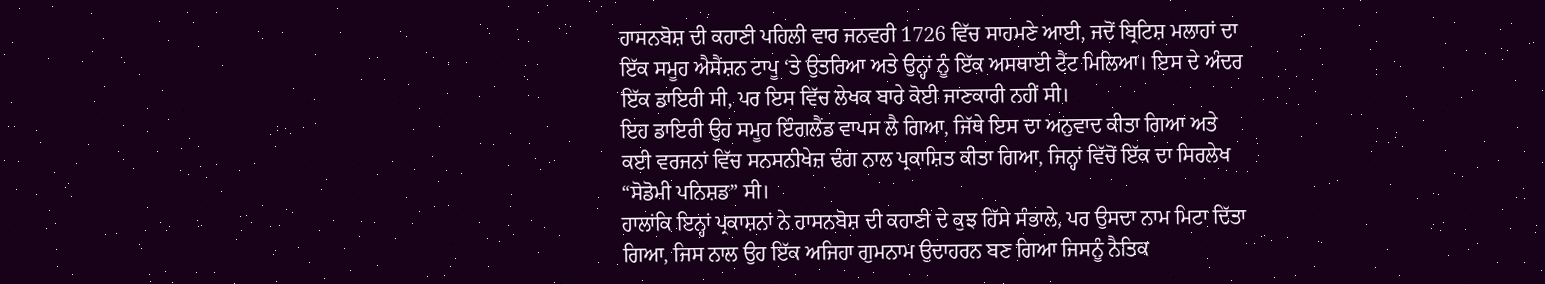ਹਾਸਨਬੋਸ਼ ਦੀ ਕਹਾਣੀ ਪਹਿਲੀ ਵਾਰ ਜਨਵਰੀ 1726 ਵਿੱਚ ਸਾਹਮਣੇ ਆਈ, ਜਦੋਂ ਬ੍ਰਿਟਿਸ਼ ਮਲਾਹਾਂ ਦਾ ਇੱਕ ਸਮੂਹ ਐਸੈਂਸ਼ਨ ਟਾਪੂ ‘ਤੇ ਉਤਰਿਆ ਅਤੇ ਉਨ੍ਹਾਂ ਨੂੰ ਇੱਕ ਅਸਥਾਈ ਟੈਂਟ ਮਿਲਿਆ। ਇਸ ਦੇ ਅੰਦਰ ਇੱਕ ਡਾਇਰੀ ਸੀ, ਪਰ ਇਸ ਵਿੱਚ ਲੇਖਕ ਬਾਰੇ ਕੋਈ ਜਾਣਕਾਰੀ ਨਹੀਂ ਸੀ।
ਇਹ ਡਾਇਰੀ ਉਹ ਸਮੂਹ ਇੰਗਲੈਂਡ ਵਾਪਸ ਲੈ ਗਿਆ, ਜਿੱਥੇ ਇਸ ਦਾ ਅਨੁਵਾਦ ਕੀਤਾ ਗਿਆ ਅਤੇ ਕਈ ਵਰਜਨਾਂ ਵਿੱਚ ਸਨਸਨੀਖੇਜ਼ ਢੰਗ ਨਾਲ ਪ੍ਰਕਾਸ਼ਿਤ ਕੀਤਾ ਗਿਆ, ਜਿਨ੍ਹਾਂ ਵਿੱਚੋਂ ਇੱਕ ਦਾ ਸਿਰਲੇਖ “ਸੋਡੋਮੀ ਪਨਿਸ਼ਡ” ਸੀ।
ਹਾਲਾਂਕਿ ਇਨ੍ਹਾਂ ਪ੍ਰਕਾਸ਼ਨਾਂ ਨੇ ਹਾਸਨਬੋਸ਼ ਦੀ ਕਹਾਣੀ ਦੇ ਕੁਝ ਹਿੱਸੇ ਸੰਭਾਲੇ, ਪਰ ਉਸਦਾ ਨਾਮ ਮਿਟਾ ਦਿੱਤਾ ਗਿਆ, ਜਿਸ ਨਾਲ ਉਹ ਇੱਕ ਅਜਿਹਾ ਗੁਮਨਾਮ ਉਦਾਹਰਨ ਬਣ ਗਿਆ ਜਿਸਨੂੰ ਨੈਤਿਕ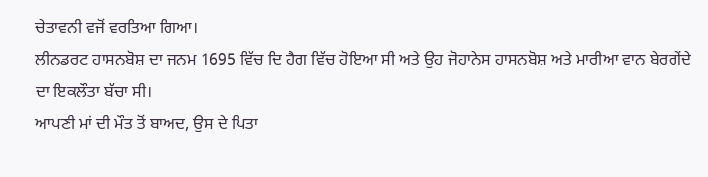ਚੇਤਾਵਨੀ ਵਜੋਂ ਵਰਤਿਆ ਗਿਆ।
ਲੀਨਡਰਟ ਹਾਸਨਬੋਸ਼ ਦਾ ਜਨਮ 1695 ਵਿੱਚ ਦਿ ਹੈਗ ਵਿੱਚ ਹੋਇਆ ਸੀ ਅਤੇ ਉਹ ਜੋਹਾਨੇਸ ਹਾਸਨਬੋਸ਼ ਅਤੇ ਮਾਰੀਆ ਵਾਨ ਬੇਰਗੇਂਦੇ ਦਾ ਇਕਲੌਤਾ ਬੱਚਾ ਸੀ।
ਆਪਣੀ ਮਾਂ ਦੀ ਮੌਤ ਤੋਂ ਬਾਅਦ, ਉਸ ਦੇ ਪਿਤਾ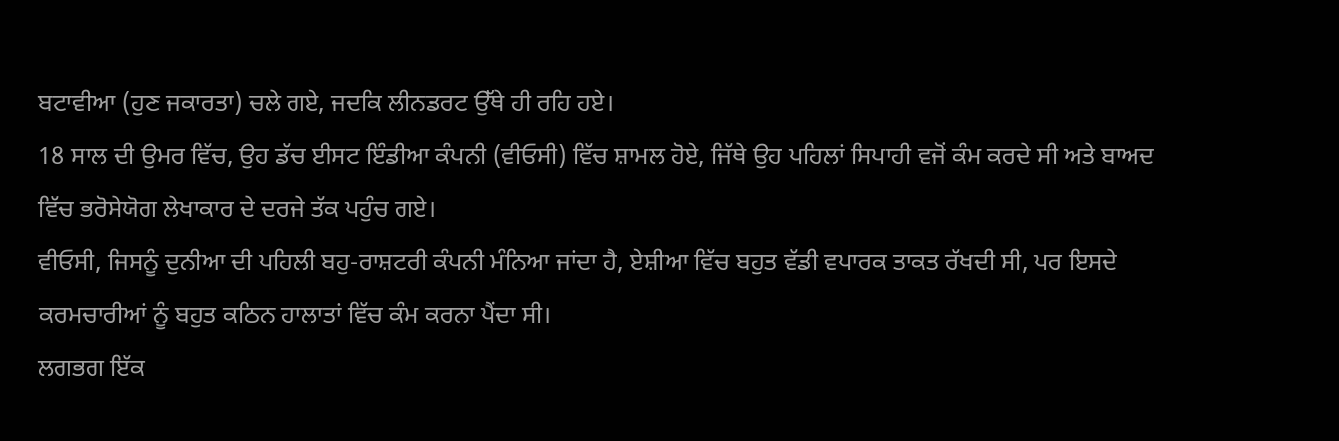ਬਟਾਵੀਆ (ਹੁਣ ਜਕਾਰਤਾ) ਚਲੇ ਗਏ, ਜਦਕਿ ਲੀਨਡਰਟ ਉੱਥੇ ਹੀ ਰਹਿ ਹਏ।
18 ਸਾਲ ਦੀ ਉਮਰ ਵਿੱਚ, ਉਹ ਡੱਚ ਈਸਟ ਇੰਡੀਆ ਕੰਪਨੀ (ਵੀਓਸੀ) ਵਿੱਚ ਸ਼ਾਮਲ ਹੋਏ, ਜਿੱਥੇ ਉਹ ਪਹਿਲਾਂ ਸਿਪਾਹੀ ਵਜੋਂ ਕੰਮ ਕਰਦੇ ਸੀ ਅਤੇ ਬਾਅਦ ਵਿੱਚ ਭਰੋਸੇਯੋਗ ਲੇਖਾਕਾਰ ਦੇ ਦਰਜੇ ਤੱਕ ਪਹੁੰਚ ਗਏ।
ਵੀਓਸੀ, ਜਿਸਨੂੰ ਦੁਨੀਆ ਦੀ ਪਹਿਲੀ ਬਹੁ-ਰਾਸ਼ਟਰੀ ਕੰਪਨੀ ਮੰਨਿਆ ਜਾਂਦਾ ਹੈ, ਏਸ਼ੀਆ ਵਿੱਚ ਬਹੁਤ ਵੱਡੀ ਵਪਾਰਕ ਤਾਕਤ ਰੱਖਦੀ ਸੀ, ਪਰ ਇਸਦੇ ਕਰਮਚਾਰੀਆਂ ਨੂੰ ਬਹੁਤ ਕਠਿਨ ਹਾਲਾਤਾਂ ਵਿੱਚ ਕੰਮ ਕਰਨਾ ਪੈਂਦਾ ਸੀ।
ਲਗਭਗ ਇੱਕ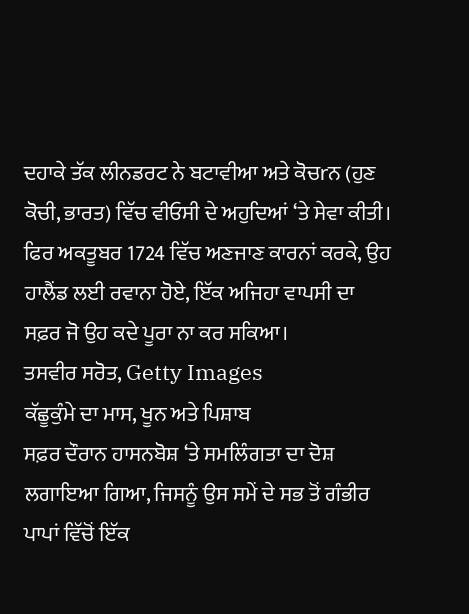ਦਹਾਕੇ ਤੱਕ ਲੀਨਡਰਟ ਨੇ ਬਟਾਵੀਆ ਅਤੇ ਕੋਚrਨ (ਹੁਣ ਕੋਚੀ, ਭਾਰਤ) ਵਿੱਚ ਵੀਓਸੀ ਦੇ ਅਹੁਦਿਆਂ ‘ਤੇ ਸੇਵਾ ਕੀਤੀ। ਫਿਰ ਅਕਤੂਬਰ 1724 ਵਿੱਚ ਅਣਜਾਣ ਕਾਰਨਾਂ ਕਰਕੇ, ਉਹ ਹਾਲੈਂਡ ਲਈ ਰਵਾਨਾ ਹੋਏ, ਇੱਕ ਅਜਿਹਾ ਵਾਪਸੀ ਦਾ ਸਫ਼ਰ ਜੋ ਉਹ ਕਦੇ ਪੂਰਾ ਨਾ ਕਰ ਸਕਿਆ।
ਤਸਵੀਰ ਸਰੋਤ, Getty Images
ਕੱਛੂਕੁੰਮੇ ਦਾ ਮਾਸ, ਖੂਨ ਅਤੇ ਪਿਸ਼ਾਬ
ਸਫ਼ਰ ਦੌਰਾਨ ਹਾਸਨਬੋਸ਼ ‘ਤੇ ਸਮਲਿੰਗਤਾ ਦਾ ਦੋਸ਼ ਲਗਾਇਆ ਗਿਆ, ਜਿਸਨੂੰ ਉਸ ਸਮੇਂ ਦੇ ਸਭ ਤੋਂ ਗੰਭੀਰ ਪਾਪਾਂ ਵਿੱਚੋਂ ਇੱਕ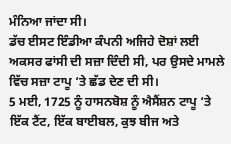ਮੰਨਿਆ ਜਾਂਦਾ ਸੀ।
ਡੱਚ ਈਸਟ ਇੰਡੀਆ ਕੰਪਨੀ ਅਜਿਹੇ ਦੋਸ਼ਾਂ ਲਈ ਅਕਸਰ ਫਾਂਸੀ ਦੀ ਸਜ਼ਾ ਦਿੰਦੀ ਸੀ, ਪਰ ਉਸਦੇ ਮਾਮਲੇ ਵਿੱਚ ਸਜ਼ਾ ਟਾਪੂ ‘ਤੇ ਛੱਡ ਦੇਣ ਦੀ ਸੀ।
5 ਮਈ, 1725 ਨੂੰ ਹਾਸਨਬੋਸ਼ ਨੂੰ ਐਸੈਂਸ਼ਨ ਟਾਪੂ ‘ਤੇ ਇੱਕ ਟੈਂਟ, ਇੱਕ ਬਾਈਬਲ, ਕੁਝ ਬੀਜ ਅਤੇ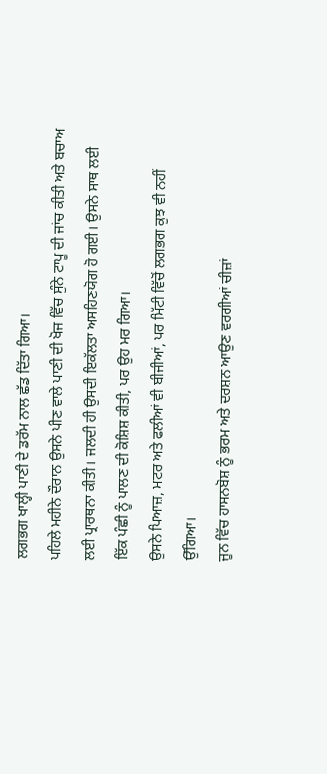ਲਗਭਗ ਖਾਲ੍ਹੀ ਪਾਣੀ ਦੇ ਡਰੱਮ ਨਾਲ ਛੱਡ ਦਿੱਤਾ ਗਿਆ।
ਪਹਿਲੇ ਮਹੀਨੇ ਦੌਰਾਨ ਉਸਨੇ ਪੀਣ ਵਾਲੇ ਪਾਣੀ ਦੀ ਖੋਜ ਵਿੱਚ ਸੁੰਨੇ ਟਾਪੂ ਦੀ ਜਾਂਚ ਕੀਤੀ ਅਤੇ ਬਚਾਅ ਲਈ ਪ੍ਰਾਰਥਨਾ ਕੀਤੀ। ਜਲਦੀ ਹੀ ਉਸਦੀ ਇਕੱਲਤਾ ਅਸਹਿਣਯੋਗ ਹੋ ਗਈ। ਉਸਨੇ ਸਾਥ ਲਈ ਇੱਕ ਪੰਛੀ ਨੂੰ ਪਾਲਣ ਦੀ ਕੋਸ਼ਿਸ਼ ਕੀਤੀ, ਪਰ ਉਹ ਮਰ ਗਿਆ।
ਉਸਨੇ ਪਿਆਜ਼, ਮਟਰ ਅਤੇ ਫਲੀਆਂ ਵੀ ਬੀਜੀਆਂ, ਪਰ ਮਿੱਟੀ ਵਿੱਚੋਂ ਲਗਭਗ ਕੁਝ ਵੀ ਨਹੀਂ ਉੱਗਿਆ।
ਜੂਨ ਵਿੱਚ ਹਾਸਨਬੋਸ਼ ਨੂੰ ਭਰਮ ਅਤੇ ਦਰਸ਼ਨ ਆਉਣ ਵਰਗੀਆਂ ਚੀਜ਼ਾਂ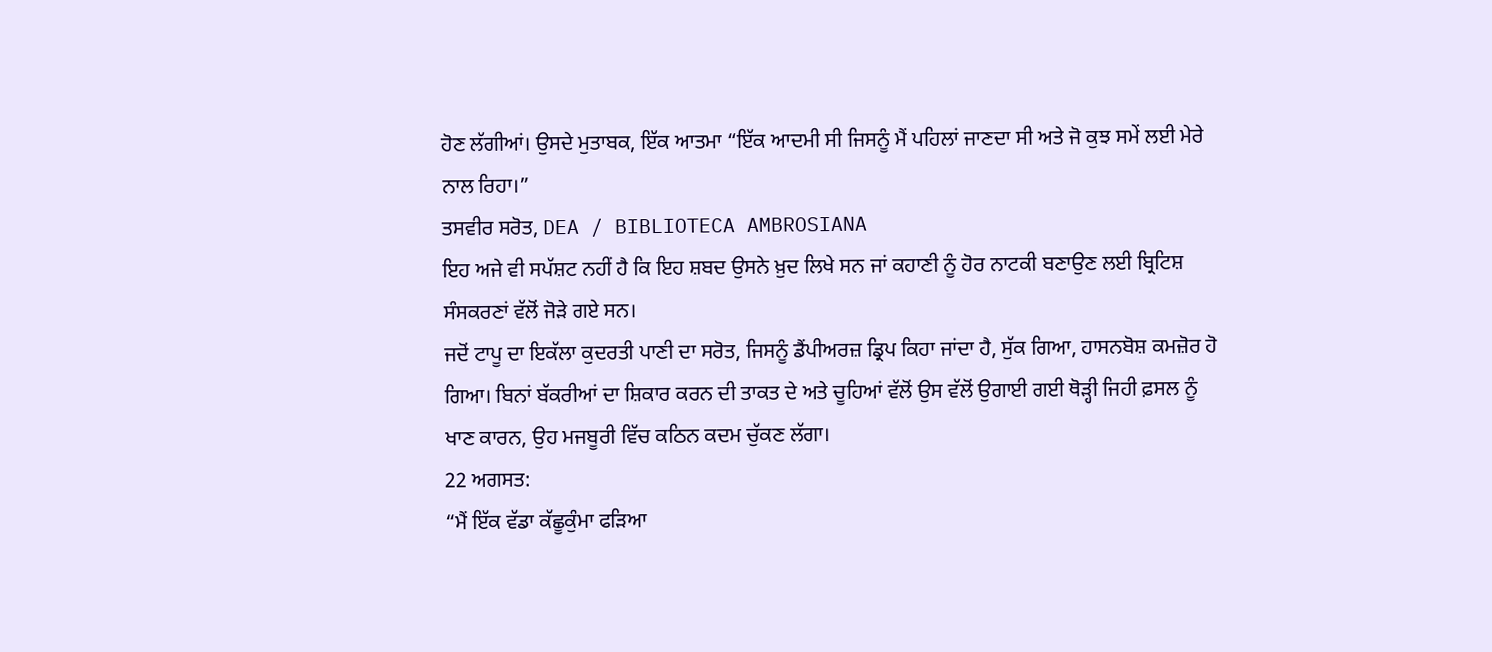ਹੋਣ ਲੱਗੀਆਂ। ਉਸਦੇ ਮੁਤਾਬਕ, ਇੱਕ ਆਤਮਾ “ਇੱਕ ਆਦਮੀ ਸੀ ਜਿਸਨੂੰ ਮੈਂ ਪਹਿਲਾਂ ਜਾਣਦਾ ਸੀ ਅਤੇ ਜੋ ਕੁਝ ਸਮੇਂ ਲਈ ਮੇਰੇ ਨਾਲ ਰਿਹਾ।”
ਤਸਵੀਰ ਸਰੋਤ, DEA / BIBLIOTECA AMBROSIANA
ਇਹ ਅਜੇ ਵੀ ਸਪੱਸ਼ਟ ਨਹੀਂ ਹੈ ਕਿ ਇਹ ਸ਼ਬਦ ਉਸਨੇ ਖ਼ੁਦ ਲਿਖੇ ਸਨ ਜਾਂ ਕਹਾਣੀ ਨੂੰ ਹੋਰ ਨਾਟਕੀ ਬਣਾਉਣ ਲਈ ਬ੍ਰਿਟਿਸ਼ ਸੰਸਕਰਣਾਂ ਵੱਲੋਂ ਜੋੜੇ ਗਏ ਸਨ।
ਜਦੋਂ ਟਾਪੂ ਦਾ ਇਕੱਲਾ ਕੁਦਰਤੀ ਪਾਣੀ ਦਾ ਸਰੋਤ, ਜਿਸਨੂੰ ਡੈਂਪੀਅਰਜ਼ ਡ੍ਰਿਪ ਕਿਹਾ ਜਾਂਦਾ ਹੈ, ਸੁੱਕ ਗਿਆ, ਹਾਸਨਬੋਸ਼ ਕਮਜ਼ੋਰ ਹੋ ਗਿਆ। ਬਿਨਾਂ ਬੱਕਰੀਆਂ ਦਾ ਸ਼ਿਕਾਰ ਕਰਨ ਦੀ ਤਾਕਤ ਦੇ ਅਤੇ ਚੂਹਿਆਂ ਵੱਲੋਂ ਉਸ ਵੱਲੋਂ ਉਗਾਈ ਗਈ ਥੋੜ੍ਹੀ ਜਿਹੀ ਫ਼ਸਲ ਨੂੰ ਖਾਣ ਕਾਰਨ, ਉਹ ਮਜਬੂਰੀ ਵਿੱਚ ਕਠਿਨ ਕਦਮ ਚੁੱਕਣ ਲੱਗਾ।
22 ਅਗਸਤ:
“ਮੈਂ ਇੱਕ ਵੱਡਾ ਕੱਛੂਕੁੰਮਾ ਫੜਿਆ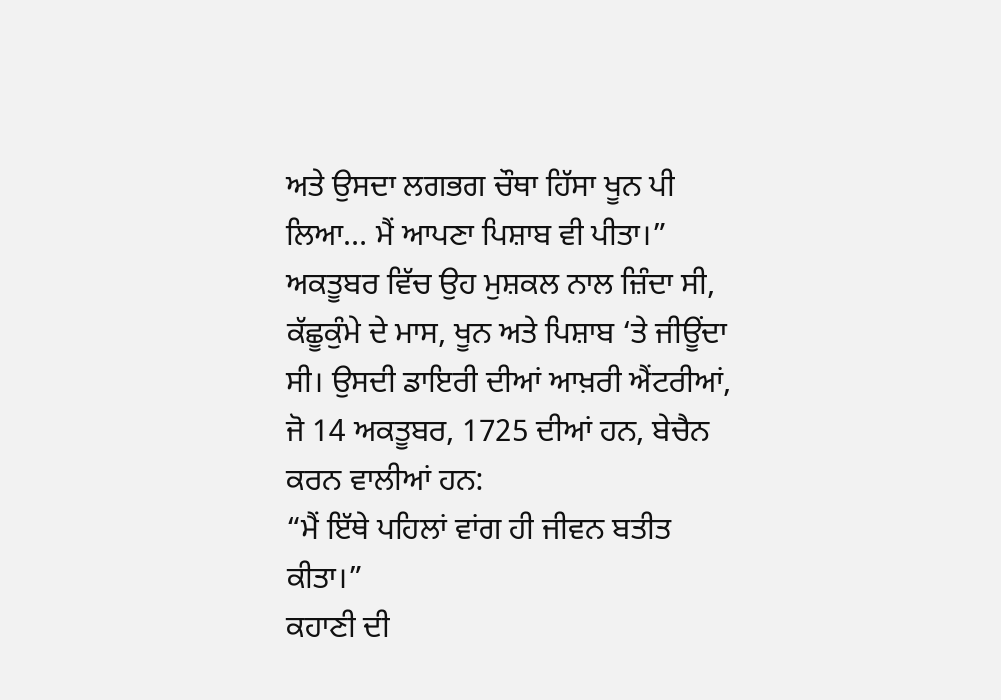ਅਤੇ ਉਸਦਾ ਲਗਭਗ ਚੌਥਾ ਹਿੱਸਾ ਖੂਨ ਪੀ ਲਿਆ… ਮੈਂ ਆਪਣਾ ਪਿਸ਼ਾਬ ਵੀ ਪੀਤਾ।”
ਅਕਤੂਬਰ ਵਿੱਚ ਉਹ ਮੁਸ਼ਕਲ ਨਾਲ ਜ਼ਿੰਦਾ ਸੀ, ਕੱਛੂਕੁੰਮੇ ਦੇ ਮਾਸ, ਖੂਨ ਅਤੇ ਪਿਸ਼ਾਬ ‘ਤੇ ਜੀਊਂਦਾ ਸੀ। ਉਸਦੀ ਡਾਇਰੀ ਦੀਆਂ ਆਖ਼ਰੀ ਐਂਟਰੀਆਂ, ਜੋ 14 ਅਕਤੂਬਰ, 1725 ਦੀਆਂ ਹਨ, ਬੇਚੈਨ ਕਰਨ ਵਾਲੀਆਂ ਹਨ:
“ਮੈਂ ਇੱਥੇ ਪਹਿਲਾਂ ਵਾਂਗ ਹੀ ਜੀਵਨ ਬਤੀਤ ਕੀਤਾ।”
ਕਹਾਣੀ ਦੀ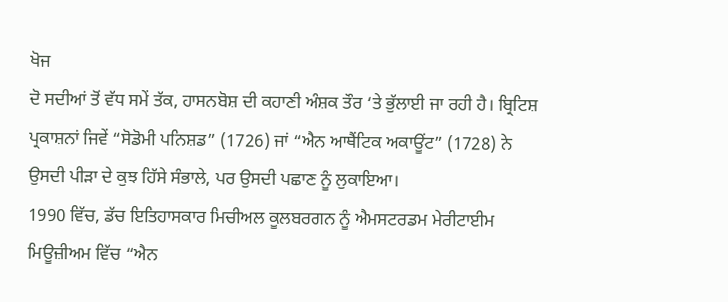ਖੋਜ
ਦੋ ਸਦੀਆਂ ਤੋਂ ਵੱਧ ਸਮੇਂ ਤੱਕ, ਹਾਸਨਬੋਸ਼ ਦੀ ਕਹਾਣੀ ਅੰਸ਼ਕ ਤੌਰ ‘ਤੇ ਭੁੱਲਾਈ ਜਾ ਰਹੀ ਹੈ। ਬ੍ਰਿਟਿਸ਼ ਪ੍ਰਕਾਸ਼ਨਾਂ ਜਿਵੇਂ “ਸੋਡੋਮੀ ਪਨਿਸ਼ਡ” (1726) ਜਾਂ “ਐਨ ਆਥੈਂਟਿਕ ਅਕਾਊਂਟ” (1728) ਨੇ ਉਸਦੀ ਪੀੜਾ ਦੇ ਕੁਝ ਹਿੱਸੇ ਸੰਭਾਲੇ, ਪਰ ਉਸਦੀ ਪਛਾਣ ਨੂੰ ਲੁਕਾਇਆ।
1990 ਵਿੱਚ, ਡੱਚ ਇਤਿਹਾਸਕਾਰ ਮਿਚੀਅਲ ਕੂਲਬਰਗਨ ਨੂੰ ਐਮਸਟਰਡਮ ਮੇਰੀਟਾਈਮ ਮਿਊਜ਼ੀਅਮ ਵਿੱਚ “ਐਨ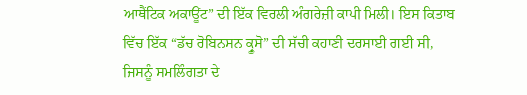ਆਥੈਂਟਿਕ ਅਕਾਊਂਟ” ਦੀ ਇੱਕ ਵਿਰਲੀ ਅੰਗਰੇਜ਼ੀ ਕਾਪੀ ਮਿਲੀ। ਇਸ ਕਿਤਾਬ ਵਿੱਚ ਇੱਕ “ਡੱਚ ਰੋਬਿਨਸਨ ਕ੍ਰੂਸੋ” ਦੀ ਸੱਚੀ ਕਹਾਣੀ ਦਰਸਾਈ ਗਈ ਸੀ, ਜਿਸਨੂੰ ਸਮਲਿੰਗਤਾ ਦੇ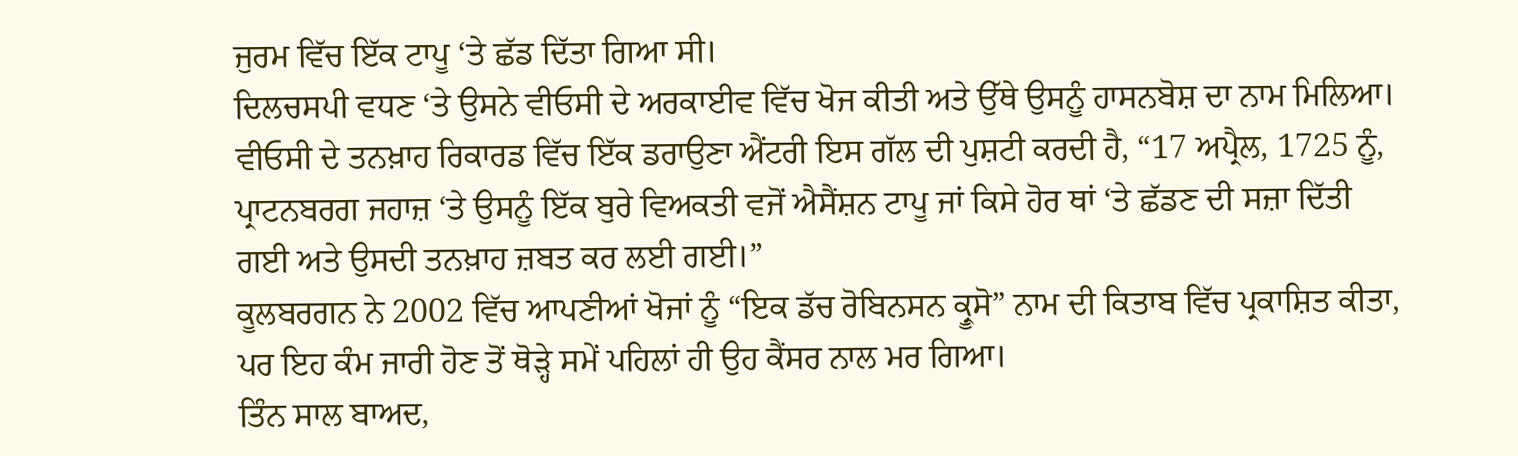ਜੁਰਮ ਵਿੱਚ ਇੱਕ ਟਾਪੂ ‘ਤੇ ਛੱਡ ਦਿੱਤਾ ਗਿਆ ਸੀ।
ਦਿਲਚਸਪੀ ਵਧਣ ‘ਤੇ ਉਸਨੇ ਵੀਓਸੀ ਦੇ ਅਰਕਾਈਵ ਵਿੱਚ ਖੋਜ ਕੀਤੀ ਅਤੇ ਉੱਥੇ ਉਸਨੂੰ ਹਾਸਨਬੋਸ਼ ਦਾ ਨਾਮ ਮਿਲਿਆ।
ਵੀਓਸੀ ਦੇ ਤਨਖ਼ਾਹ ਰਿਕਾਰਡ ਵਿੱਚ ਇੱਕ ਡਰਾਉਣਾ ਐਂਟਰੀ ਇਸ ਗੱਲ ਦੀ ਪੁਸ਼ਟੀ ਕਰਦੀ ਹੈ, “17 ਅਪ੍ਰੈਲ, 1725 ਨੂੰ, ਪ੍ਰਾਟਨਬਰਗ ਜਹਾਜ਼ ‘ਤੇ ਉਸਨੂੰ ਇੱਕ ਬੁਰੇ ਵਿਅਕਤੀ ਵਜੋਂ ਐਸੈਂਸ਼ਨ ਟਾਪੂ ਜਾਂ ਕਿਸੇ ਹੋਰ ਥਾਂ ‘ਤੇ ਛੱਡਣ ਦੀ ਸਜ਼ਾ ਦਿੱਤੀ ਗਈ ਅਤੇ ਉਸਦੀ ਤਨਖ਼ਾਹ ਜ਼ਬਤ ਕਰ ਲਈ ਗਈ।”
ਕੂਲਬਰਗਨ ਨੇ 2002 ਵਿੱਚ ਆਪਣੀਆਂ ਖੋਜਾਂ ਨੂੰ “ਇਕ ਡੱਚ ਰੋਬਿਨਸਨ ਕ੍ਰੂਸੋ” ਨਾਮ ਦੀ ਕਿਤਾਬ ਵਿੱਚ ਪ੍ਰਕਾਸ਼ਿਤ ਕੀਤਾ, ਪਰ ਇਹ ਕੰਮ ਜਾਰੀ ਹੋਣ ਤੋਂ ਥੋੜ੍ਹੇ ਸਮੇਂ ਪਹਿਲਾਂ ਹੀ ਉਹ ਕੈਂਸਰ ਨਾਲ ਮਰ ਗਿਆ।
ਤਿੰਨ ਸਾਲ ਬਾਅਦ,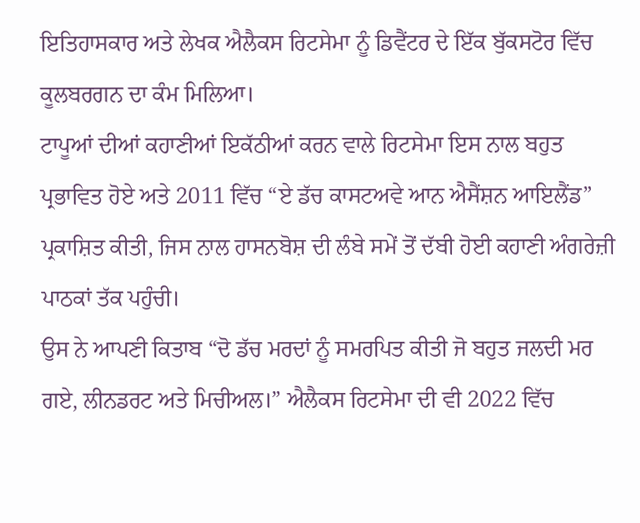ਇਤਿਹਾਸਕਾਰ ਅਤੇ ਲੇਖਕ ਐਲੈਕਸ ਰਿਟਸੇਮਾ ਨੂੰ ਡਿਵੈਂਟਰ ਦੇ ਇੱਕ ਬੁੱਕਸਟੋਰ ਵਿੱਚ ਕੂਲਬਰਗਨ ਦਾ ਕੰਮ ਮਿਲਿਆ।
ਟਾਪੂਆਂ ਦੀਆਂ ਕਹਾਣੀਆਂ ਇਕੱਠੀਆਂ ਕਰਨ ਵਾਲੇ ਰਿਟਸੇਮਾ ਇਸ ਨਾਲ ਬਹੁਤ ਪ੍ਰਭਾਵਿਤ ਹੋਏ ਅਤੇ 2011 ਵਿੱਚ “ਏ ਡੱਚ ਕਾਸਟਅਵੇ ਆਨ ਐਸੈਂਸ਼ਨ ਆਇਲੈਂਡ” ਪ੍ਰਕਾਸ਼ਿਤ ਕੀਤੀ, ਜਿਸ ਨਾਲ ਹਾਸਨਬੋਸ਼ ਦੀ ਲੰਬੇ ਸਮੇਂ ਤੋਂ ਦੱਬੀ ਹੋਈ ਕਹਾਣੀ ਅੰਗਰੇਜ਼ੀ ਪਾਠਕਾਂ ਤੱਕ ਪਹੁੰਚੀ।
ਉਸ ਨੇ ਆਪਣੀ ਕਿਤਾਬ “ਦੋ ਡੱਚ ਮਰਦਾਂ ਨੂੰ ਸਮਰਪਿਤ ਕੀਤੀ ਜੋ ਬਹੁਤ ਜਲਦੀ ਮਰ ਗਏ, ਲੀਨਡਰਟ ਅਤੇ ਮਿਚੀਅਲ।” ਐਲੈਕਸ ਰਿਟਸੇਮਾ ਦੀ ਵੀ 2022 ਵਿੱਚ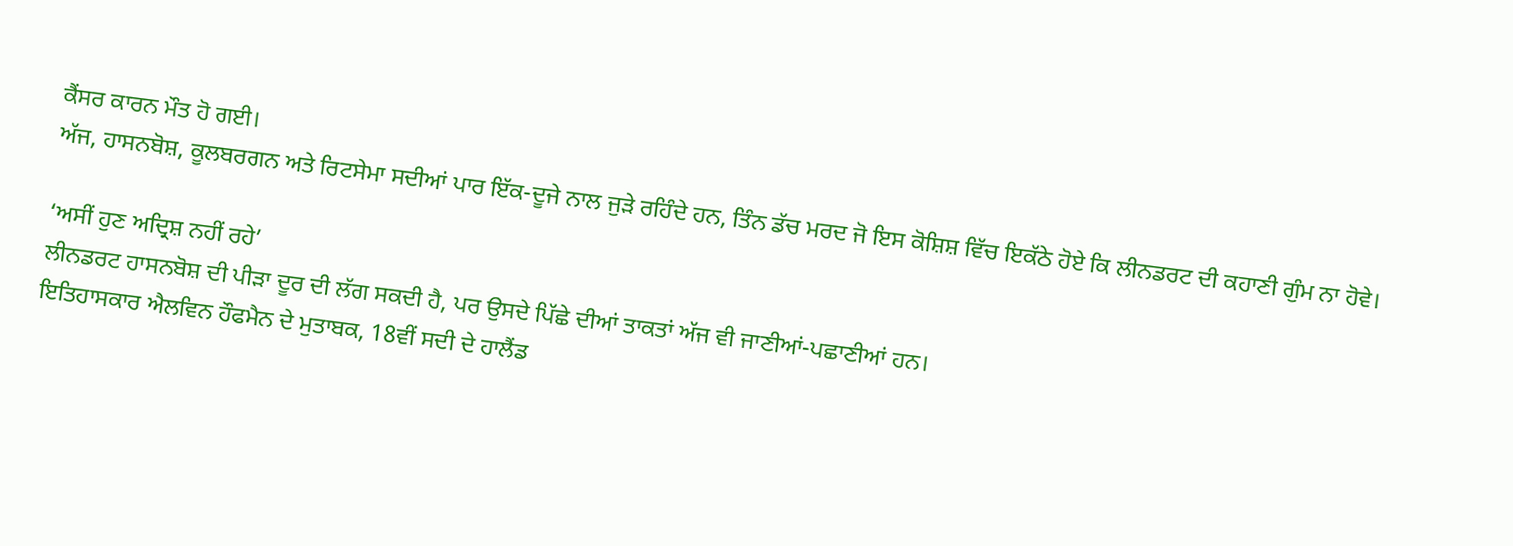ਕੈਂਸਰ ਕਾਰਨ ਮੌਤ ਹੋ ਗਈ।
ਅੱਜ, ਹਾਸਨਬੋਸ਼, ਕੂਲਬਰਗਨ ਅਤੇ ਰਿਟਸੇਮਾ ਸਦੀਆਂ ਪਾਰ ਇੱਕ-ਦੂਜੇ ਨਾਲ ਜੁੜੇ ਰਹਿੰਦੇ ਹਨ, ਤਿੰਨ ਡੱਚ ਮਰਦ ਜੋ ਇਸ ਕੋਸ਼ਿਸ਼ ਵਿੱਚ ਇਕੱਠੇ ਹੋਏ ਕਿ ਲੀਨਡਰਟ ਦੀ ਕਹਾਣੀ ਗੁੰਮ ਨਾ ਹੋਵੇ।

‘ਅਸੀਂ ਹੁਣ ਅਦ੍ਰਿਸ਼ ਨਹੀਂ ਰਹੇ’
ਲੀਨਡਰਟ ਹਾਸਨਬੋਸ਼ ਦੀ ਪੀੜਾ ਦੂਰ ਦੀ ਲੱਗ ਸਕਦੀ ਹੈ, ਪਰ ਉਸਦੇ ਪਿੱਛੇ ਦੀਆਂ ਤਾਕਤਾਂ ਅੱਜ ਵੀ ਜਾਣੀਆਂ-ਪਛਾਣੀਆਂ ਹਨ।
ਇਤਿਹਾਸਕਾਰ ਐਲਵਿਨ ਹੌਫਮੈਨ ਦੇ ਮੁਤਾਬਕ, 18ਵੀਂ ਸਦੀ ਦੇ ਹਾਲੈਂਡ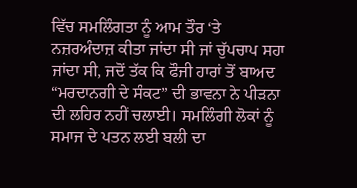ਵਿੱਚ ਸਮਲਿੰਗਤਾ ਨੂੰ ਆਮ ਤੌਰ ‘ਤੇ ਨਜ਼ਰਅੰਦਾਜ਼ ਕੀਤਾ ਜਾਂਦਾ ਸੀ ਜਾਂ ਚੁੱਪਚਾਪ ਸਹਾ ਜਾਂਦਾ ਸੀ, ਜਦੋਂ ਤੱਕ ਕਿ ਫੌਜੀ ਹਾਰਾਂ ਤੋਂ ਬਾਅਦ “ਮਰਦਾਨਗੀ ਦੇ ਸੰਕਟ” ਦੀ ਭਾਵਨਾ ਨੇ ਪੀੜਨਾ ਦੀ ਲਹਿਰ ਨਹੀਂ ਚਲਾਈ। ਸਮਲਿੰਗੀ ਲੋਕਾਂ ਨੂੰ ਸਮਾਜ ਦੇ ਪਤਨ ਲਈ ਬਲੀ ਦਾ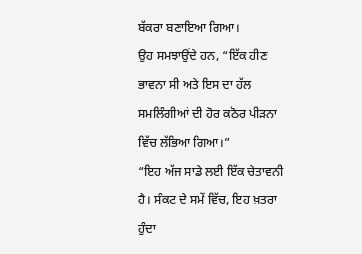ਬੱਕਰਾ ਬਣਾਇਆ ਗਿਆ।
ਉਹ ਸਮਝਾਉਂਦੇ ਹਨ, “ਇੱਕ ਹੀਣ ਭਾਵਨਾ ਸੀ ਅਤੇ ਇਸ ਦਾ ਹੱਲ ਸਮਲਿੰਗੀਆਂ ਦੀ ਹੋਰ ਕਠੋਰ ਪੀੜਨਾ ਵਿੱਚ ਲੱਭਿਆ ਗਿਆ।”
“ਇਹ ਅੱਜ ਸਾਡੇ ਲਈ ਇੱਕ ਚੇਤਾਵਨੀ ਹੈ। ਸੰਕਟ ਦੇ ਸਮੇਂ ਵਿੱਚ, ਇਹ ਖ਼ਤਰਾ ਹੁੰਦਾ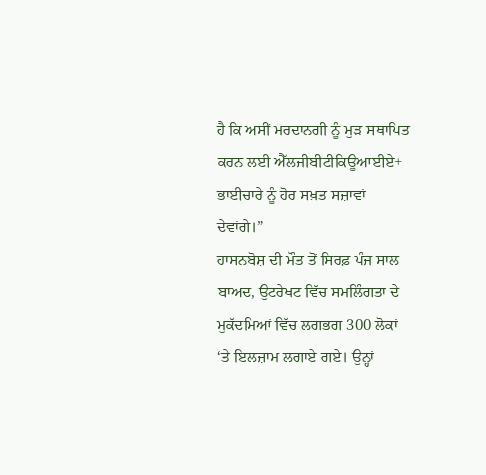ਹੈ ਕਿ ਅਸੀਂ ਮਰਦਾਨਗੀ ਨੂੰ ਮੁੜ ਸਥਾਪਿਤ ਕਰਨ ਲਈ ਐੱਲਜੀਬੀਟੀਕਿਊਆਈਏ+ ਭਾਈਚਾਰੇ ਨੂੰ ਹੋਰ ਸਖ਼ਤ ਸਜ਼ਾਵਾਂ ਦੇਵਾਂਗੇ।”
ਹਾਸਨਬੋਸ਼ ਦੀ ਮੌਤ ਤੋਂ ਸਿਰਫ਼ ਪੰਜ ਸਾਲ ਬਾਅਦ, ਉਟਰੇਖਟ ਵਿੱਚ ਸਮਲਿੰਗਤਾ ਦੇ ਮੁਕੱਦਮਿਆਂ ਵਿੱਚ ਲਗਭਗ 300 ਲੋਕਾਂ ‘ਤੇ ਇਲਜ਼ਾਮ ਲਗਾਏ ਗਏ। ਉਨ੍ਹਾਂ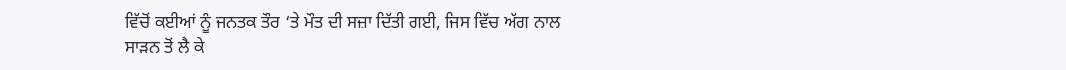ਵਿੱਚੋਂ ਕਈਆਂ ਨੂੰ ਜਨਤਕ ਤੌਰ ‘ਤੇ ਮੌਤ ਦੀ ਸਜ਼ਾ ਦਿੱਤੀ ਗਈ, ਜਿਸ ਵਿੱਚ ਅੱਗ ਨਾਲ ਸਾੜਨ ਤੋਂ ਲੈ ਕੇ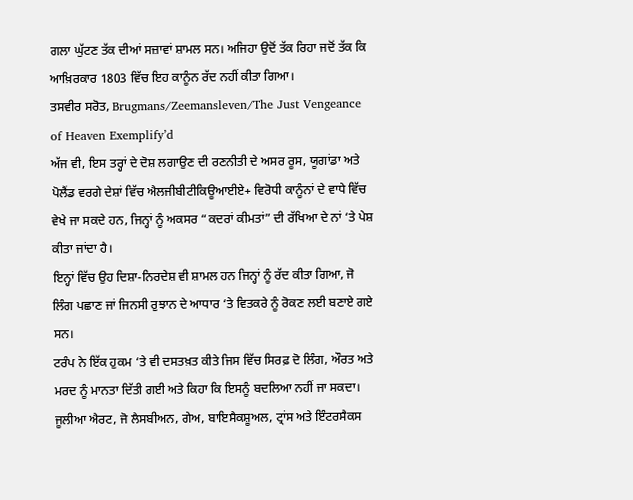ਗਲਾ ਘੁੱਟਣ ਤੱਕ ਦੀਆਂ ਸਜ਼ਾਵਾਂ ਸ਼ਾਮਲ ਸਨ। ਅਜਿਹਾ ਉਦੋਂ ਤੱਕ ਰਿਹਾ ਜਦੋਂ ਤੱਕ ਕਿ ਆਖ਼ਿਰਕਾਰ 1803 ਵਿੱਚ ਇਹ ਕਾਨੂੰਨ ਰੱਦ ਨਹੀਂ ਕੀਤਾ ਗਿਆ।
ਤਸਵੀਰ ਸਰੋਤ, Brugmans/Zeemansleven/The Just Vengeance of Heaven Exemplify’d
ਅੱਜ ਵੀ, ਇਸ ਤਰ੍ਹਾਂ ਦੇ ਦੋਸ਼ ਲਗਾਉਣ ਦੀ ਰਣਨੀਤੀ ਦੇ ਅਸਰ ਰੂਸ, ਯੂਗਾਂਡਾ ਅਤੇ ਪੋਲੈਂਡ ਵਰਗੇ ਦੇਸ਼ਾਂ ਵਿੱਚ ਐਲਜੀਬੀਟੀਕਿਊਆਈਏ+ ਵਿਰੋਧੀ ਕਾਨੂੰਨਾਂ ਦੇ ਵਾਧੇ ਵਿੱਚ ਵੇਖੇ ਜਾ ਸਕਦੇ ਹਨ, ਜਿਨ੍ਹਾਂ ਨੂੰ ਅਕਸਰ “ਕਦਰਾਂ ਕੀਮਤਾਂ” ਦੀ ਰੱਖਿਆ ਦੇ ਨਾਂ ‘ਤੇ ਪੇਸ਼ ਕੀਤਾ ਜਾਂਦਾ ਹੈ।
ਇਨ੍ਹਾਂ ਵਿੱਚ ਉਹ ਦਿਸ਼ਾ-ਨਿਰਦੇਸ਼ ਵੀ ਸ਼ਾਮਲ ਹਨ ਜਿਨ੍ਹਾਂ ਨੂੰ ਰੱਦ ਕੀਤਾ ਗਿਆ, ਜੋ ਲਿੰਗ ਪਛਾਣ ਜਾਂ ਜਿਨਸੀ ਰੁਝਾਨ ਦੇ ਆਧਾਰ ‘ਤੇ ਵਿਤਕਰੇ ਨੂੰ ਰੋਕਣ ਲਈ ਬਣਾਏ ਗਏ ਸਨ।
ਟਰੰਪ ਨੇ ਇੱਕ ਹੁਕਮ ‘ਤੇ ਵੀ ਦਸਤਖ਼ਤ ਕੀਤੇ ਜਿਸ ਵਿੱਚ ਸਿਰਫ਼ ਦੋ ਲਿੰਗ, ਔਰਤ ਅਤੇ ਮਰਦ ਨੂੰ ਮਾਨਤਾ ਦਿੱਤੀ ਗਈ ਅਤੇ ਕਿਹਾ ਕਿ ਇਸਨੂੰ ਬਦਲਿਆ ਨਹੀਂ ਜਾ ਸਕਦਾ।
ਜੂਲੀਆ ਐਰਟ, ਜੋ ਲੈਸਬੀਅਨ, ਗੇਅ, ਬਾਇਸੈਕਸ਼ੂਅਲ, ਟ੍ਰਾਂਸ ਅਤੇ ਇੰਟਰਸੈਕਸ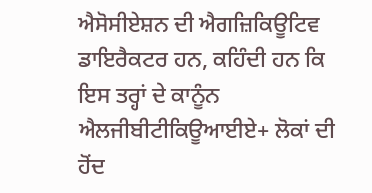ਐਸੋਸੀਏਸ਼ਨ ਦੀ ਐਗਜ਼ਿਕਿਊਟਿਵ ਡਾਇਰੈਕਟਰ ਹਨ, ਕਹਿੰਦੀ ਹਨ ਕਿ ਇਸ ਤਰ੍ਹਾਂ ਦੇ ਕਾਨੂੰਨ ਐਲਜੀਬੀਟੀਕਿਊਆਈਏ+ ਲੋਕਾਂ ਦੀ ਹੋਂਦ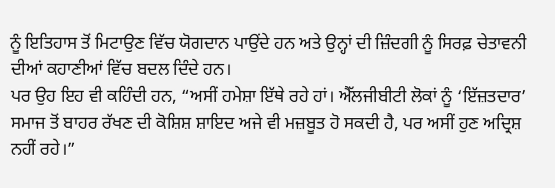ਨੂੰ ਇਤਿਹਾਸ ਤੋਂ ਮਿਟਾਉਣ ਵਿੱਚ ਯੋਗਦਾਨ ਪਾਉਂਦੇ ਹਨ ਅਤੇ ਉਨ੍ਹਾਂ ਦੀ ਜ਼ਿੰਦਗੀ ਨੂੰ ਸਿਰਫ਼ ਚੇਤਾਵਨੀ ਦੀਆਂ ਕਹਾਣੀਆਂ ਵਿੱਚ ਬਦਲ ਦਿੰਦੇ ਹਨ।
ਪਰ ਉਹ ਇਹ ਵੀ ਕਹਿੰਦੀ ਹਨ, “ਅਸੀਂ ਹਮੇਸ਼ਾ ਇੱਥੇ ਰਹੇ ਹਾਂ। ਐੱਲਜੀਬੀਟੀ ਲੋਕਾਂ ਨੂੰ ‘ਇੱਜ਼ਤਦਾਰ’ ਸਮਾਜ ਤੋਂ ਬਾਹਰ ਰੱਖਣ ਦੀ ਕੋਸ਼ਿਸ਼ ਸ਼ਾਇਦ ਅਜੇ ਵੀ ਮਜ਼ਬੂਤ ਹੋ ਸਕਦੀ ਹੈ, ਪਰ ਅਸੀਂ ਹੁਣ ਅਦ੍ਰਿਸ਼ ਨਹੀਂ ਰਹੇ।”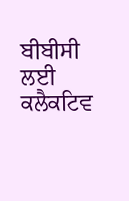ਬੀਬੀਸੀ ਲਈ ਕਲੈਕਟਿਵ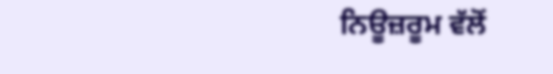ਨਿਊਜ਼ਰੂਮ ਵੱਲੋਂ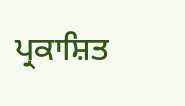ਪ੍ਰਕਾਸ਼ਿਤ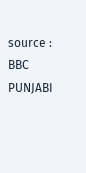source : BBC PUNJABI